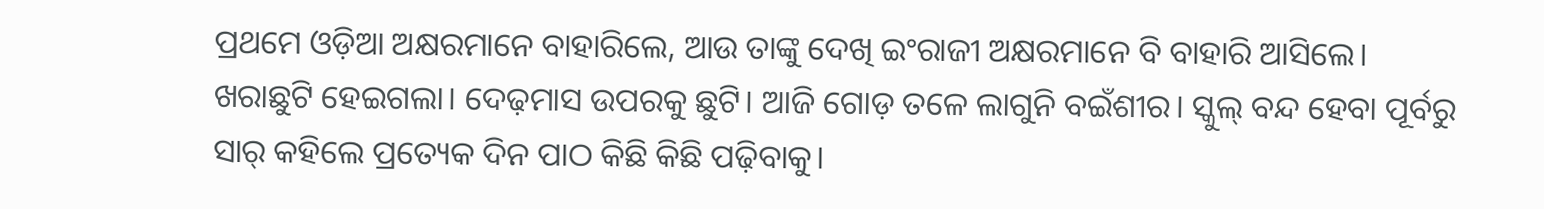ପ୍ରଥମେ ଓଡ଼ିଆ ଅକ୍ଷରମାନେ ବାହାରିଲେ, ଆଉ ତାଙ୍କୁ ଦେଖି ଇଂରାଜୀ ଅକ୍ଷରମାନେ ବି ବାହାରି ଆସିଲେ।
ଖରାଛୁଟି ହେଇଗଲା। ଦେଢ଼ମାସ ଉପରକୁ ଛୁଟି। ଆଜି ଗୋଡ଼ ତଳେ ଲାଗୁନି ବଇଁଶୀର। ସ୍କୁଲ୍ ବନ୍ଦ ହେବା ପୂର୍ବରୁ ସାର୍ କହିଲେ ପ୍ରତ୍ୟେକ ଦିନ ପାଠ କିଛି କିଛି ପଢ଼ିବାକୁ।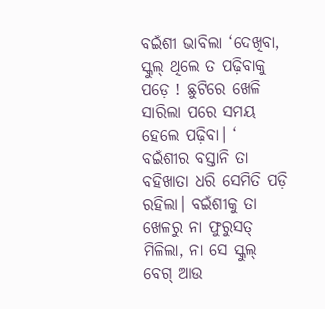ବଇଁଶୀ ଭାବିଲା ‘ଦେଖିବା, ସ୍କୁଲ୍ ଥିଲେ ତ ପଢ଼ିବାକୁ ପଡ଼େ ! ଛୁଟିରେ ଖେଳି ସାରିଲା ପରେ ସମୟ ହେଲେ ପଢ଼ିବା। ‘
ବଇଁଶୀର ବସ୍ତାନି ତା ବହିଖାତା ଧରି ସେମିତି ପଡ଼ି ରହିଲା। ବଇଁଶୀକୁ ତା ଖେଳରୁ ନା ଫୁରୁସତ୍ ମିଳିଲା, ନା ସେ ସ୍କୁଲ୍ ବେଗ୍ ଆଉ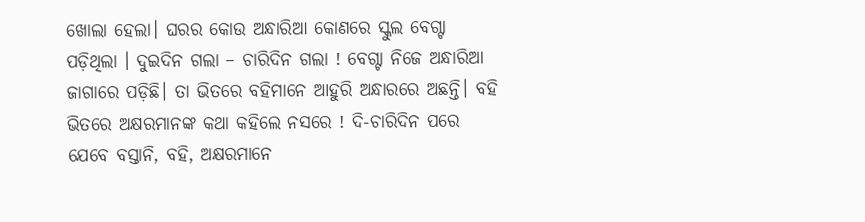ଖୋଲା ହେଲା। ଘରର କୋଉ ଅନ୍ଧାରିଆ କୋଣରେ ସ୍କୁଲ ବେଗ୍ଟା ପଡ଼ିଥିଲା । ଦୁଇଦିନ ଗଲା – ଚାରିଦିନ ଗଲା ! ବେଗ୍ଟା ନିଜେ ଅନ୍ଧାରିଆ ଜାଗାରେ ପଡ଼ିଛି। ତା ଭିତରେ ବହିମାନେ ଆହୁରି ଅନ୍ଧାରରେ ଅଛନ୍ତି। ବହି ଭିତରେ ଅକ୍ଷରମାନଙ୍କ କଥା କହିଲେ ନସରେ ! ଦି-ଚାରିଦିନ ପରେ ଯେବେ ବସ୍ତାନି, ବହି, ଅକ୍ଷରମାନେ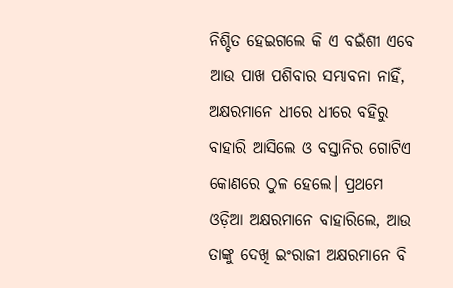ନିଶ୍ଚିତ ହେଇଗଲେ କି ଏ ବଇଁଶୀ ଏବେ ଆଉ ପାଖ ପଶିବାର ସମ୍ଭାବନା ନାହିଁ, ଅକ୍ଷରମାନେ ଧୀରେ ଧୀରେ ବହିରୁ ବାହାରି ଆସିଲେ ଓ ବସ୍ତାନିର ଗୋଟିଏ କୋଣରେ ଠୁଳ ହେଲେ। ପ୍ରଥମେ ଓଡ଼ିଆ ଅକ୍ଷରମାନେ ବାହାରିଲେ, ଆଉ ତାଙ୍କୁ ଦେଖି ଇଂରାଜୀ ଅକ୍ଷରମାନେ ବି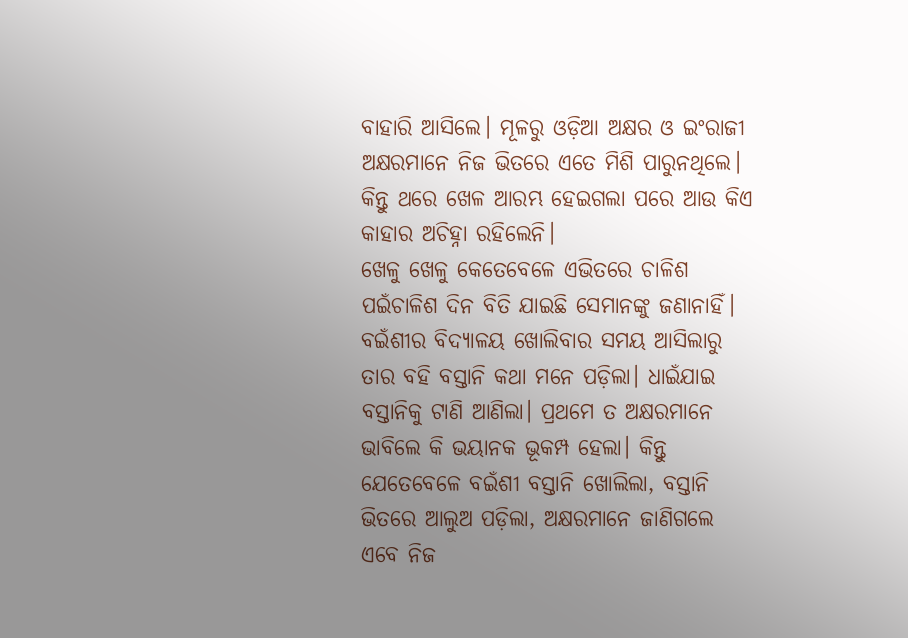ବାହାରି ଆସିଲେ। ମୂଳରୁ ଓଡ଼ିଆ ଅକ୍ଷର ଓ ଇଂରାଜୀ ଅକ୍ଷରମାନେ ନିଜ ଭିତରେ ଏତେ ମିଶି ପାରୁନଥିଲେ। କିନ୍ତୁ ଥରେ ଖେଳ ଆରମ୍ଭ ହେଇଗଲା ପରେ ଆଉ କିଏ କାହାର ଅଚିହ୍ନା ରହିଲେନି।
ଖେଳୁ ଖେଳୁ କେତେବେଳେ ଏଭିତରେ ଚାଳିଶ ପଇଁଚାଳିଶ ଦିନ ବିତି ଯାଇଛି ସେମାନଙ୍କୁ ଜଣାନାହିଁ। ବଇଁଶୀର ବିଦ୍ୟାଳୟ ଖୋଲିବାର ସମୟ ଆସିଲାରୁ ତାର ବହି ବସ୍ତାନି କଥା ମନେ ପଡ଼ିଲା। ଧାଇଁଯାଇ ବସ୍ତାନିକୁ ଟାଣି ଆଣିଲା। ପ୍ରଥମେ ତ ଅକ୍ଷରମାନେ ଭାବିଲେ କି ଭୟାନକ ଭୂକମ୍ପ ହେଲା। କିନ୍ତୁ ଯେତେବେଳେ ବଇଁଶୀ ବସ୍ତାନି ଖୋଲିଲା, ବସ୍ତାନି ଭିତରେ ଆଲୁଅ ପଡ଼ିଲା, ଅକ୍ଷରମାନେ ଜାଣିଗଲେ ଏବେ ନିଜ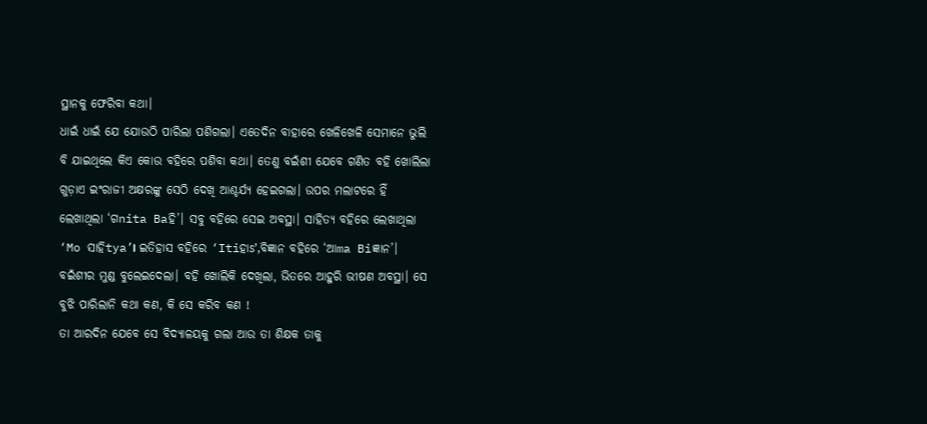ସ୍ଥାନକୁ ଫେରିବା କଥା।
ଧାଇଁ ଧାଇଁ ଯେ ଯୋଉଠି ପାରିଲା ପଶିଗଲା। ଏତେଦିନ ବାହାରେ ଖେଳିଖେଳି ସେମାନେ ଭୁଲି ବି ଯାଇଥିଲେ କିଏ କୋଉ ବହିରେ ପଶିବା କଥା। ତେଣୁ ବଇଁଶୀ ଯେବେ ଗଣିତ ବହି ଖୋଲିଲା ଗୁଡ଼ାଏ ଇଂରାଜୀ ଅକ୍ଷରଙ୍କୁ ସେଠି ଦେଖି ଆଶ୍ଚର୍ଯ୍ୟ ହେଇଗଲା। ଉପର ମଲାଟରେ ହିଁ ଲେଖାଥିଲା ‘ଗnita Baହି’। ସବୁ ବହିରେ ସେଇ ଅବସ୍ଥା। ସାହିତ୍ୟ ବହିରେ ଲେଖାଥିଲା ‘Mo ସାହିtya’। ଇତିହାସ ବହିରେ ‘Itiହାs’,ବିଜ୍ଞାନ ବହିରେ ‘ଆma Biଜ୍ଞାନ’। ବଇଁଶୀର ମୁଣ୍ଡ ବୁଲେଇଦେଲା। ବହି ଖୋଲିକି ଦେଖିଲା, ଭିତରେ ଆହୁରି ଭୀଷଣ ଅବସ୍ଥା। ସେ ବୁଝି ପାରିଲାନି କଥା କଣ, କି ସେ କରିବ କଣ !
ତା ଆରଦିନ ଯେବେ ସେ ବିଦ୍ୟାଳୟକୁ ଗଲା ଆଉ ତା ଶିକ୍ଷକ ତାକୁ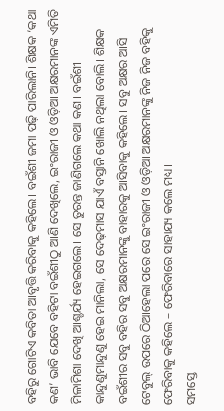ବହିରୁ ଗୋଟିଏ କବିତା ଆବୃତ୍ତି କରିବାକୁ କହିଲେ। ବଇଁଶୀ ଜମା ପଢ଼ି ପାରିଲାନି। ଶିକ୍ଷକ ‘କଥା କଣ’ ଭାବି ଯେବେ ବହିଟା ବଇଁଶୀଠୁ ଆଣି ଦେଖିଲେ, ଇଂରାଜୀ ଓ ଓଡ଼ିଆ ଅକ୍ଷରମାନଙ୍କ ଏମିତି ମିଳାମିଶା ଦେଖି ଆଶ୍ଚର୍ଯ୍ୟ ହେଇଗଲେ। ସେ ତୁରନ୍ତ ଜାଣିଗଲେ କଥା କଣ। ବଇଁଶୀ କାନ୍ଦୁଣୁମାନ୍ଦୁଣୁ ହେଇ ମାନିଲା, ସେ ଦେଢ଼ମାସ ଯାଏଁ ବସ୍ତାନି ଖୋଲି ନଥିଲା ବୋଲି। ଶିକ୍ଷକ ବଇଁଶୀର ସବୁ ବହିର ସବୁ ଅକ୍ଷରମାନଙ୍କୁ ବାହାରକୁ ଆସିବାକୁ କହିଲେ। ସବୁ ଅକ୍ଷର ଆସି ଟେବୁଲ୍ ଉପରେ ଠିଆହେଲା ପରେ ସେ ଇଂରାଜୀ ଓ ଓଡ଼ିଆ ଅକ୍ଷରମାନଙ୍କୁ ନିଜ ନିଜ ବହିକୁ ଫେରିବାକୁ କହିଲେ – ଫେରିବାରେ ସାହାଯ୍ୟ କଲେ ମଧ୍ୟ।
ସମସ୍ତେ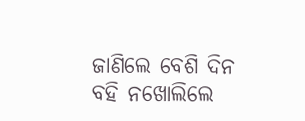ଜାଣିଲେ ବେଶି ଦିନ ବହି ନଖୋଲିଲେ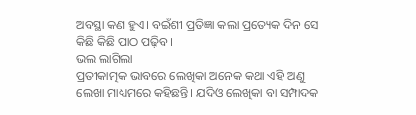ଅବସ୍ଥା କଣ ହୁଏ। ବଇଁଶୀ ପ୍ରତିଜ୍ଞା କଲା ପ୍ରତ୍ୟେକ ଦିନ ସେ କିଛି କିଛି ପାଠ ପଢ଼ିବ।
ଭଲ ଲାଗିଲା
ପ୍ରତୀକାତ୍ମକ ଭାବରେ ଲେଖିକା ଅନେକ କଥା ଏହି ଅଣୁ ଲେଖା ମାଧ୍ୟମରେ କହିଛନ୍ତି। ଯଦିଓ ଲେଖିକା ବା ସମ୍ପାଦକ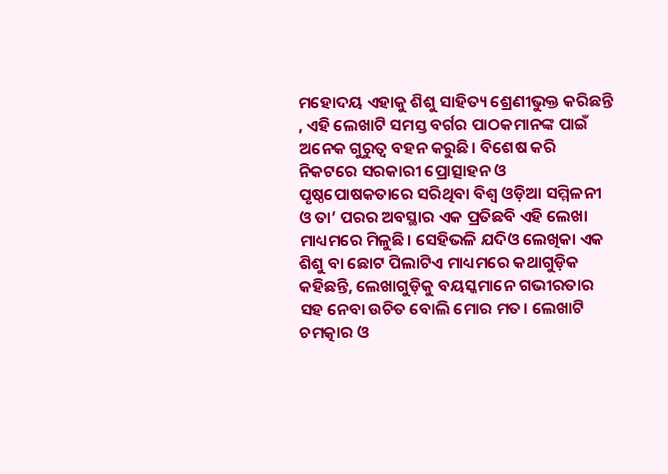ମହୋଦୟ ଏହାକୁ ଶିଶୁ ସାହିତ୍ୟ ଶ୍ରେଣୀଭୁକ୍ତ କରିଛନ୍ତି , ଏହି ଲେଖାଟି ସମସ୍ତ ବର୍ଗର ପାଠକମାନଙ୍କ ପାଇଁ ଅନେକ ଗୁରୁତ୍ୱ ବହନ କରୁଛି। ବିଶେଷ କରି ନିକଟରେ ସରକାରୀ ପ୍ରୋତ୍ସାହନ ଓ ପୃଷ୍ଠପୋଷକତାରେ ସରିଥିବା ବିଶ୍ୱ ଓଡ଼ିଆ ସମ୍ମିଳନୀ ଓ ତା’ ପରର ଅବସ୍ଥାର ଏକ ପ୍ରତିଛବି ଏହି ଲେଖା ମାଧ୍ୟମରେ ମିଳୁଛି। ସେହିଭଳି ଯଦିଓ ଲେଖିକା ଏକ ଶିଶୁ ବା ଛୋଟ ପିଲାଟିଏ ମାଧ୍ୟମରେ କଥାଗୁଡ଼ିକ କହିଛନ୍ତି, ଲେଖାଗୁଡ଼ିକୁ ବୟସ୍କମାନେ ଗଭୀରତାର ସହ ନେବା ଉଚିତ ବୋଲି ମୋର ମତ। ଲେଖାଟି ଚମତ୍କାର ଓ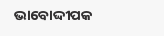ଭାବୋଦ୍ଦୀପକ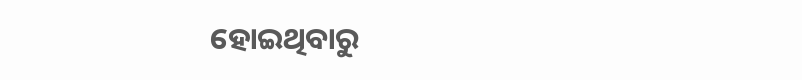ହୋଇଥିବାରୁ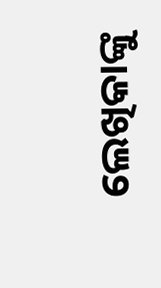ଲେଖିକାଙ୍କୁ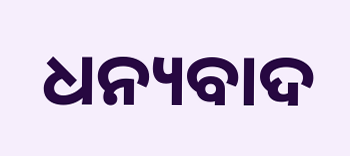ଧନ୍ୟବାଦ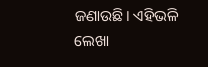ଜଣାଉଛି। ଏହିଭଳି ଲେଖା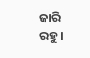ଜାରି ରହୁ।